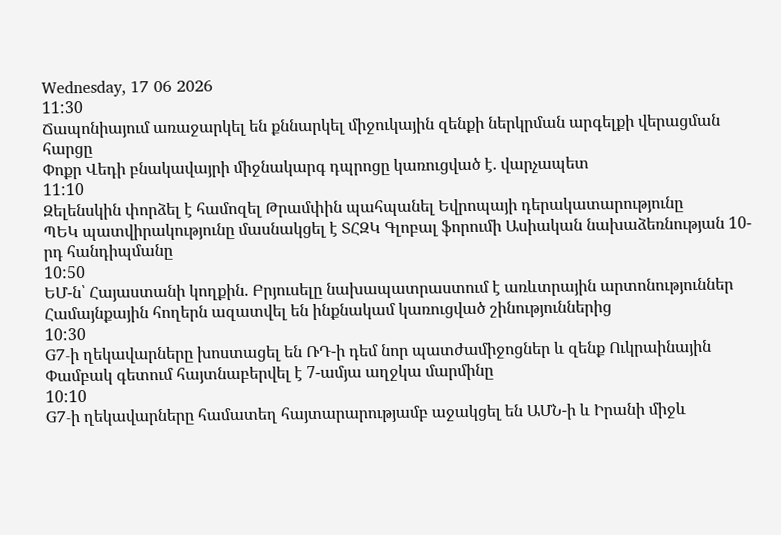Wednesday, 17 06 2026
11:30
Ճապոնիայում առաջարկել են քննարկել միջուկային զենքի ներկրման արգելքի վերացման հարցը
Փոքր Վեդի բնակավայրի միջնակարգ դպրոցը կառուցված է. վարչապետ
11:10
Զելենսկին փորձել է համոզել Թրամփին պահպանել Եվրոպայի դերակատարությունը
ՊԵԿ պատվիրակությունը մասնակցել է ՏՀԶԿ Գլոբալ ֆորումի Ասիական նախաձեռնության 10-րդ հանդիպմանը
10:50
ԵՄ-ն՝ Հայաստանի կողքին. Բրյուսելը նախապատրաստում է առևտրային արտոնություններ
Համայնքային հողերն ազատվել են ինքնակամ կառուցված շինություններից
10:30
G7-ի ղեկավարները խոստացել են ՌԴ-ի դեմ նոր պատժամիջոցներ և զենք Ուկրաինային
Փամբակ գետում հայտնաբերվել է 7-ամյա աղջկա մարմինը
10:10
G7-ի ղեկավարները համատեղ հայտարարությամբ աջակցել են ԱՄՆ-ի և Իրանի միջև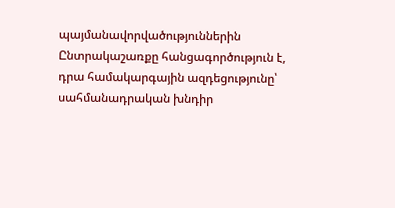պայմանավորվածություններին
Ընտրակաշառքը հանցագործություն է, դրա համակարգային ազդեցությունը՝ սահմանադրական խնդիր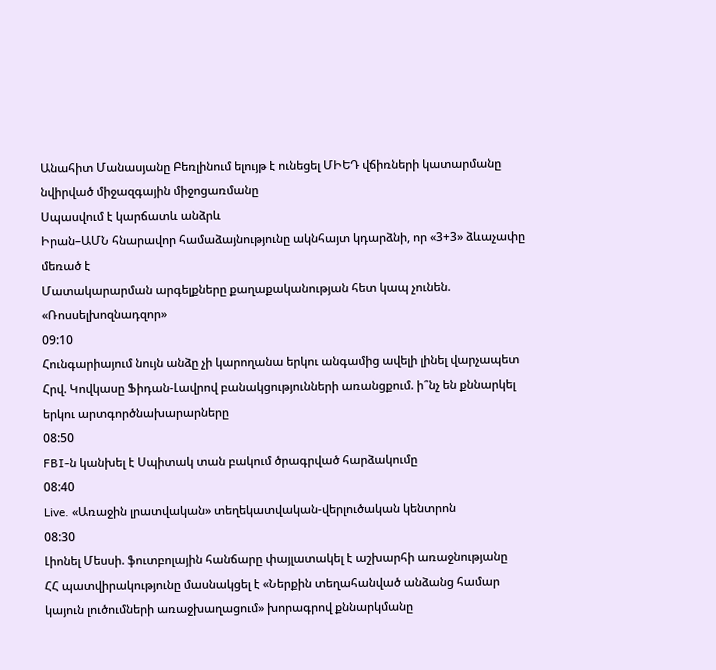Անահիտ Մանասյանը Բեռլինում ելույթ է ունեցել ՄԻԵԴ վճիռների կատարմանը նվիրված միջազգային միջոցառմանը
Սպասվում է կարճատև անձրև
Իրան–ԱՄՆ հնարավոր համաձայնությունը ակնհայտ կդարձնի, որ «3+3» ձևաչափը մեռած է
Մատակարարման արգելքները քաղաքականության հետ կապ չունեն. «Ռոսսելխոզնադզոր»
09:10
Հունգարիայում նույն անձը չի կարողանա երկու անգամից ավելի լինել վարչապետ
Հրվ. Կովկասը Ֆիդան-Լավրով բանակցությունների առանցքում. ի՞նչ են քննարկել երկու արտգործնախարարները
08:50
FBI-ն կանխել է Սպիտակ տան բակում ծրագրված հարձակումը
08:40
Live. «Առաջին լրատվական» տեղեկատվական-վերլուծական կենտրոն
08:30
Լիոնել Մեսսի. ֆուտբոլային հանճարը փայլատակել է աշխարհի առաջնությանը
ՀՀ պատվիրակությունը մասնակցել է «Ներքին տեղահանված անձանց համար կայուն լուծումների առաջխաղացում» խորագրով քննարկմանը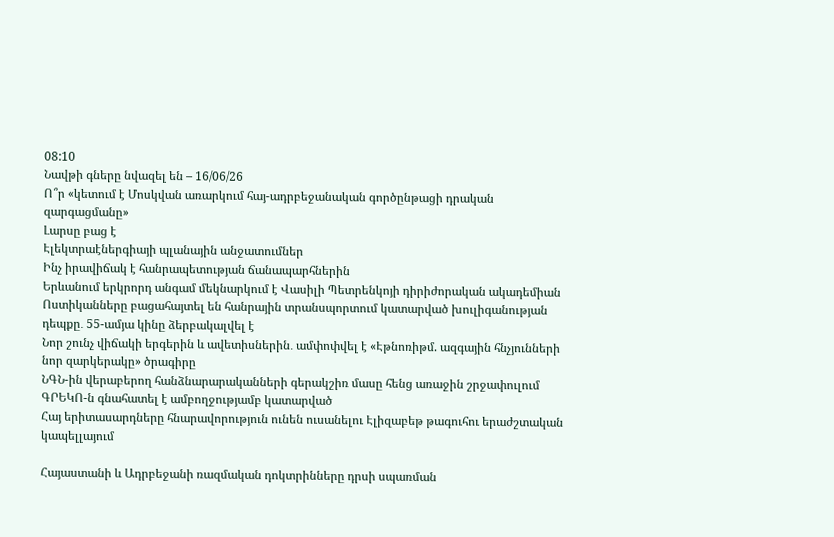08:10
Նավթի գները նվազել են – 16/06/26
Ո՞ր «կետում է Մոսկվան առարկում հայ-ադրբեջանական գործընթացի դրական զարգացմանը»
Լարսը բաց է
Էլեկտրաէներգիայի պլանային անջատումներ
Ինչ իրավիճակ է հանրապետության ճանապարհներին
Երևանում երկրորդ անգամ մեկնարկում է Վասիլի Պետրենկոյի դիրիժորական ակադեմիան
Ոստիկանները բացահայտել են հանրային տրանսպորտում կատարված խուլիգանության դեպքը․ 55-ամյա կինը ձերբակալվել է
Նոր շունչ վիճակի երգերին և ավետիսներին․ ամփոփվել է «Էթնոռիթմ. ազգային հնչյունների նոր զարկերակը» ծրագիրը
ՆԳՆ-ին վերաբերող հանձնարարականների գերակշիռ մասը հենց առաջին շրջափուլում ԳՐԵԿՈ-ն գնահատել է ամբողջությամբ կատարված
Հայ երիտասարդները հնարավորություն ունեն ուսանելու Էլիզաբեթ թագուհու երաժշտական կապելլայում

Հայաստանի և Ադրբեջանի ռազմական դոկտրինները դրսի սպառման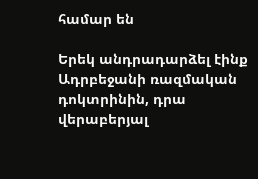համար են

Երեկ անդրադարձել էինք Ադրբեջանի ռազմական դոկտրինին, դրա վերաբերյալ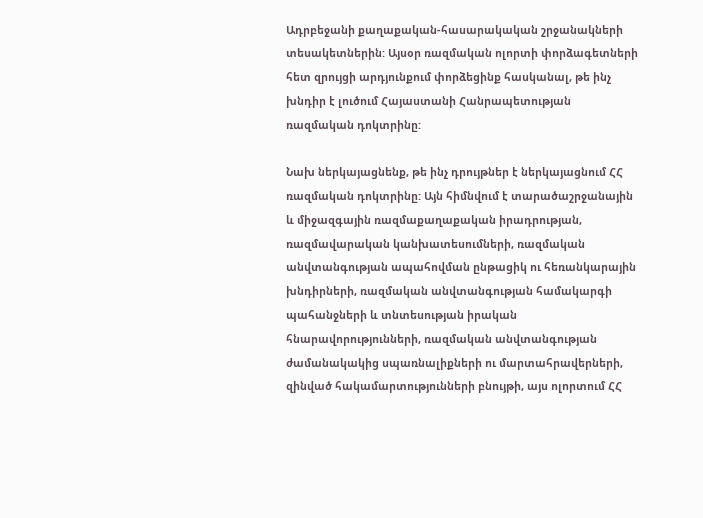Ադրբեջանի քաղաքական-հասարակական շրջանակների տեսակետներին: Այսօր ռազմական ոլորտի փորձագետների հետ զրույցի արդյունքում փորձեցինք հասկանալ, թե ինչ խնդիր է լուծում Հայաստանի Հանրապետության ռազմական դոկտրինը:

Նախ ներկայացնենք, թե ինչ դրույթներ է ներկայացնում ՀՀ ռազմական դոկտրինը: Այն հիմնվում է տարածաշրջանային և միջազգային ռազմաքաղաքական իրադրության, ռազմավարական կանխատեսումների, ռազմական անվտանգության ապահովման ընթացիկ ու հեռանկարային խնդիրների, ռազմական անվտանգության համակարգի պահանջների և տնտեսության իրական հնարավորությունների, ռազմական անվտանգության ժամանակակից սպառնալիքների ու մարտահրավերների, զինված հակամարտությունների բնույթի, այս ոլորտում ՀՀ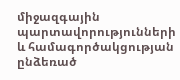միջազգային պարտավորությունների և համագործակցության ընձեռած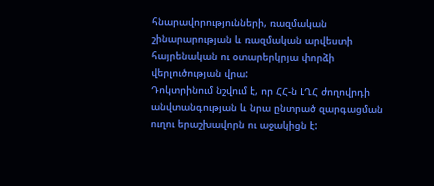հնարավորությունների, ռազմական շինարարության և ռազմական արվեստի հայրենական ու օտարերկրյա փորձի վերլուծության վրա:
Դոկտրինում նշվում է, որ ՀՀ-ն ԼՂՀ ժողովրդի անվտանգության և նրա ընտրած զարգացման ուղու երաշխավորն ու աջակիցն է: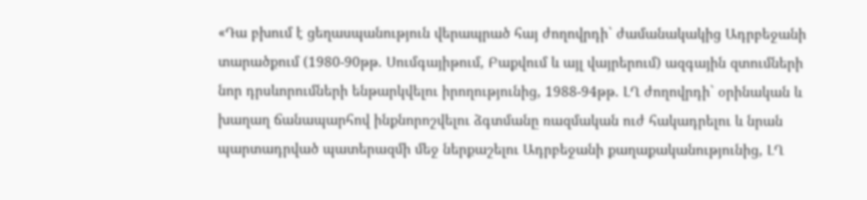«Դա բխում է ցեղասպանություն վերապրած հայ ժողովրդի` ժամանակակից Ադրբեջանի տարածքում (1980-90թթ. Սումգայիթում, Բաքվում և այլ վայրերում) ազգային զտումների նոր դրսևորումների ենթարկվելու իրողությունից, 1988-94թթ. ԼՂ ժողովրդի` օրինական և խաղաղ ճանապարհով ինքնորոշվելու ձգտմանը ռազմական ուժ հակադրելու և նրան պարտադրված պատերազմի մեջ ներքաշելու Ադրբեջանի քաղաքականությունից, ԼՂ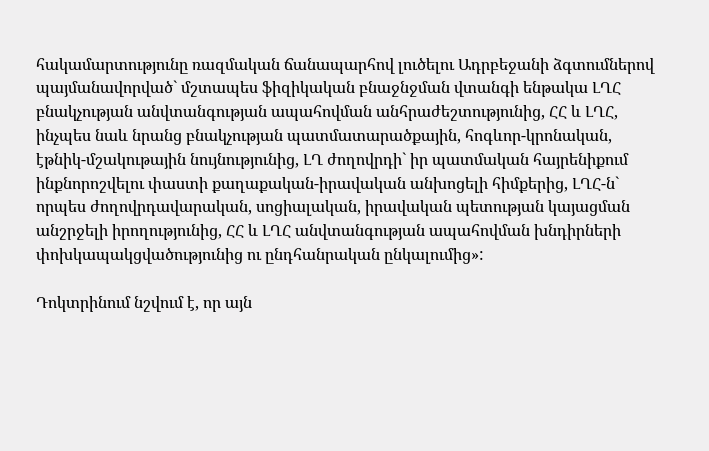հակամարտությունը ռազմական ճանապարհով լուծելու Ադրբեջանի ձգտումներով պայմանավորված` մշտապես ֆիզիկական բնաջնջման վտանգի ենթակա ԼՂՀ բնակչության անվտանգության ապահովման անհրաժեշտությունից, ՀՀ և ԼՂՀ, ինչպես նաև նրանց բնակչության պատմատարածքային, հոգևոր-կրոնական, էթնիկ-մշակութային նույնությունից, ԼՂ ժողովրդի` իր պատմական հայրենիքում ինքնորոշվելու փաստի քաղաքական-իրավական անխոցելի հիմքերից, ԼՂՀ-ն` որպես ժողովրդավարական, սոցիալական, իրավական պետության կայացման անշրջելի իրողությունից, ՀՀ և ԼՂՀ անվտանգության ապահովման խնդիրների փոխկապակցվածությունից ու ընդհանրական ընկալումից»:

Դոկտրինում նշվում է, որ այն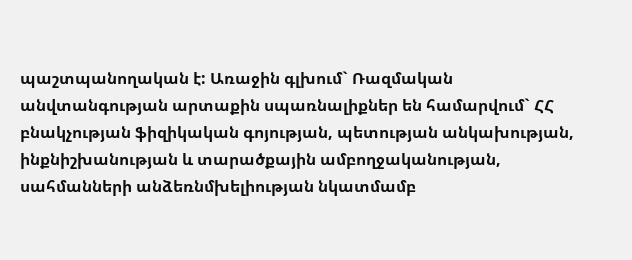պաշտպանողական է: Առաջին գլխում` Ռազմական անվտանգության արտաքին սպառնալիքներ են համարվում` ՀՀ բնակչության ֆիզիկական գոյության, պետության անկախության, ինքնիշխանության և տարածքային ամբողջականության, սահմանների անձեռնմխելիության նկատմամբ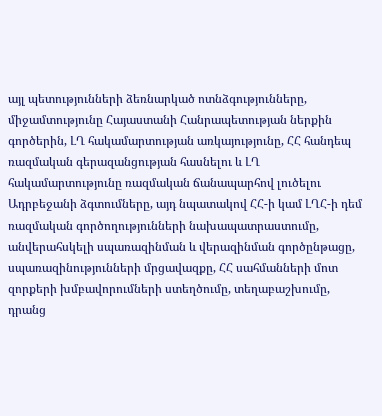այլ պետությունների ձեռնարկած ոտնձգությունները, միջամտությունը Հայաստանի Հանրապետության ներքին գործերին, ԼՂ հակամարտության առկայությունը, ՀՀ հանդեպ ռազմական գերազանցության հասնելու և ԼՂ հակամարտությունը ռազմական ճանապարհով լուծելու Ադրբեջանի ձգտումները, այդ նպատակով ՀՀ-ի կամ ԼՂՀ-ի դեմ ռազմական գործողությունների նախապատրաստումը, անվերահսկելի սպառազինման և վերազինման գործընթացը, սպառազինությունների մրցավազքը, ՀՀ սահմանների մոտ զորքերի խմբավորումների ստեղծումը, տեղաբաշխումը, դրանց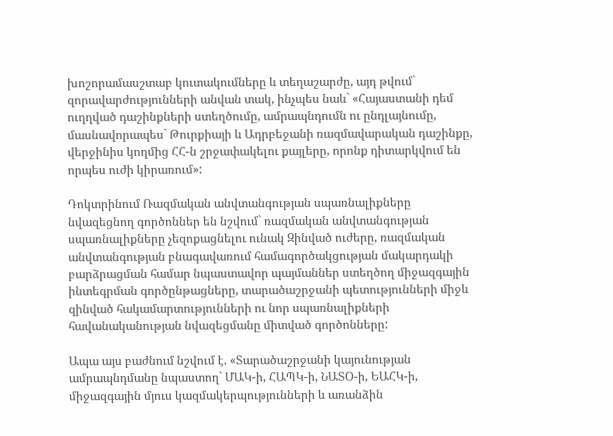խոշորամասշտաբ կուտակումները և տեղաշարժը, այդ թվում` զորավարժությունների անվան տակ, ինչպես նաև` «Հայաստանի դեմ ուղղված դաշինքների ստեղծումը, ամրապնդումն ու ընդլայնումը, մասնավորապես` Թուրքիայի և Ադրբեջանի ռազմավարական դաշինքը, վերջինիս կողմից ՀՀ-ն շրջափակելու քայլերը, որոնք դիտարկվում են որպես ուժի կիրառում»:

Դոկտրինում Ռազմական անվտանգության սպառնալիքները նվազեցնող գործոններ են նշվում` ռազմական անվտանգության սպառնալիքները չեզոքացնելու ունակ Զինված ուժերը, ռազմական անվտանգության բնագավառում համագործակցության մակարդակի բարձրացման համար նպաստավոր պայմաններ ստեղծող միջազգային ինտեգրման գործընթացները, տարածաշրջանի պետությունների միջև զինված հակամարտությունների ու նոր սպառնալիքների հավանականության նվազեցմանը միտված գործոնները:

Ապա այս բաժնում նշվում է. «Տարածաշրջանի կայունության ամրապնդմանը նպաստող` ՄԱԿ-ի, ՀԱՊԿ-ի, ՆԱՏՕ-ի, ԵԱՀԿ-ի, միջազգային մյուս կազմակերպությունների և առանձին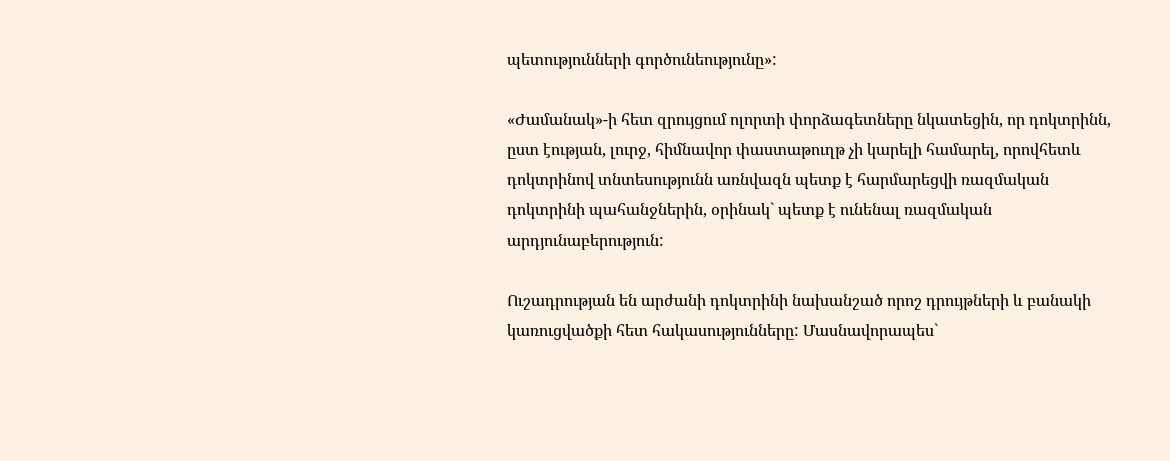պետությունների գործունեությունը»:

«Ժամանակ»-ի հետ զրույցում ոլորտի փորձագետները նկատեցին, որ դոկտրինն, ըստ էության, լուրջ, հիմնավոր փաստաթուղթ չի կարելի համարել, որովհետև դոկտրինով տնտեսությունն առնվազն պետք է հարմարեցվի ռազմական դոկտրինի պահանջներին, օրինակ` պետք է ունենալ ռազմական արդյունաբերություն:

Ուշադրության են արժանի դոկտրինի նախանշած որոշ դրույթների և բանակի կառուցվածքի հետ հակասությունները: Մասնավորապես`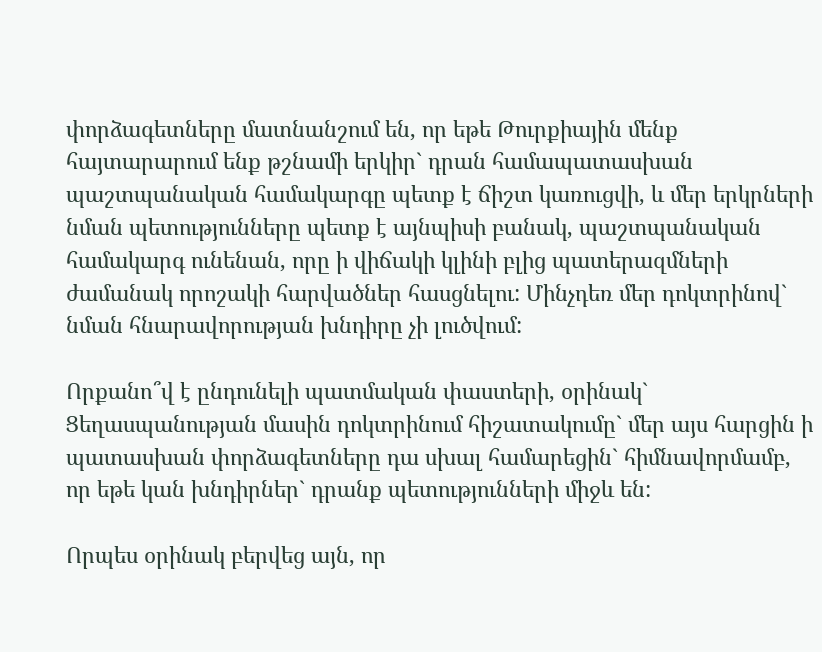փորձագետները մատնանշում են, որ եթե Թուրքիային մենք հայտարարում ենք թշնամի երկիր` դրան համապատասխան պաշտպանական համակարգը պետք է ճիշտ կառուցվի, և մեր երկրների նման պետությունները պետք է այնպիսի բանակ, պաշտպանական համակարգ ունենան, որը ի վիճակի կլինի բլից պատերազմների ժամանակ որոշակի հարվածներ հասցնելու: Մինչդեռ մեր դոկտրինով` նման հնարավորության խնդիրը չի լուծվում:

Որքանո՞վ է ընդունելի պատմական փաստերի, օրինակ` Ցեղասպանության մասին դոկտրինում հիշատակումը` մեր այս հարցին ի պատասխան փորձագետները դա սխալ համարեցին` հիմնավորմամբ, որ եթե կան խնդիրներ` դրանք պետությունների միջև են:

Որպես օրինակ բերվեց այն, որ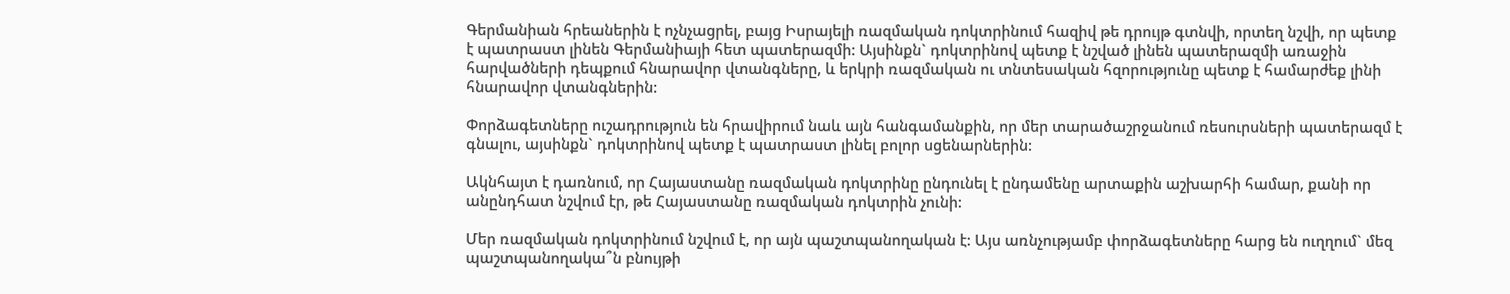Գերմանիան հրեաներին է ոչնչացրել, բայց Իսրայելի ռազմական դոկտրինում հազիվ թե դրույթ գտնվի, որտեղ նշվի, որ պետք է պատրաստ լինեն Գերմանիայի հետ պատերազմի: Այսինքն` դոկտրինով պետք է նշված լինեն պատերազմի առաջին հարվածների դեպքում հնարավոր վտանգները, և երկրի ռազմական ու տնտեսական հզորությունը պետք է համարժեք լինի հնարավոր վտանգներին:

Փորձագետները ուշադրություն են հրավիրում նաև այն հանգամանքին, որ մեր տարածաշրջանում ռեսուրսների պատերազմ է գնալու, այսինքն` դոկտրինով պետք է պատրաստ լինել բոլոր սցենարներին:

Ակնհայտ է դառնում, որ Հայաստանը ռազմական դոկտրինը ընդունել է ընդամենը արտաքին աշխարհի համար, քանի որ անընդհատ նշվում էր, թե Հայաստանը ռազմական դոկտրին չունի:

Մեր ռազմական դոկտրինում նշվում է, որ այն պաշտպանողական է: Այս առնչությամբ փորձագետները հարց են ուղղում` մեզ պաշտպանողակա՞ն բնույթի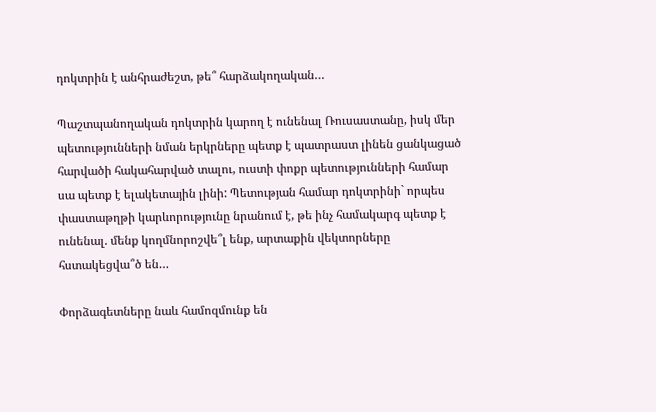դոկտրին է անհրաժեշտ, թե՞ հարձակողական…

Պաշտպանողական դոկտրին կարող է ունենալ Ռուսաստանը, իսկ մեր պետությունների նման երկրները պետք է պատրաստ լինեն ցանկացած հարվածի հակահարված տալու, ուստի փոքր պետությունների համար սա պետք է ելակետային լինի: Պետության համար դոկտրինի` որպես փաստաթղթի կարևորությունը նրանում է, թե ինչ համակարգ պետք է ունենալ. մենք կողմնորոշվե՞լ ենք, արտաքին վեկտորները հստակեցվա՞ծ են…

Փորձագետները նաև համոզմունք են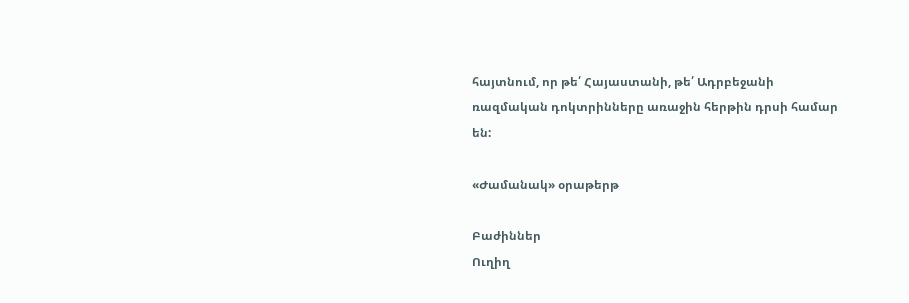հայտնում, որ թե՛ Հայաստանի, թե՛ Ադրբեջանի ռազմական դոկտրինները առաջին հերթին դրսի համար են:

«Ժամանակ» օրաթերթ

Բաժիններ
Ուղիղ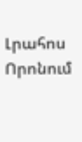Լրահոս
Որոնում